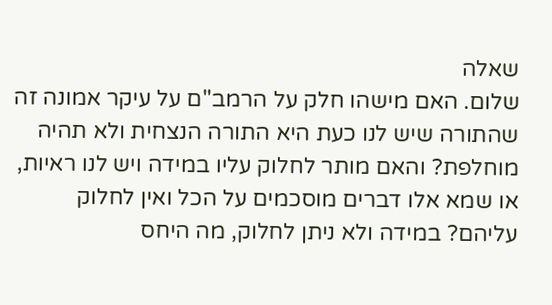שאלה
שלום. האם מישהו חלק על הרמב"ם על עיקר אמונה זה שהתורה שיש לנו כעת היא התורה הנצחית ולא תהיה מוחלפת? והאם מותר לחלוק עליו במידה ויש לנו ראיות, או שמא אלו דברים מוסכמים על הכל ואין לחלוק עליהם? במידה ולא ניתן לחלוק, מה היחס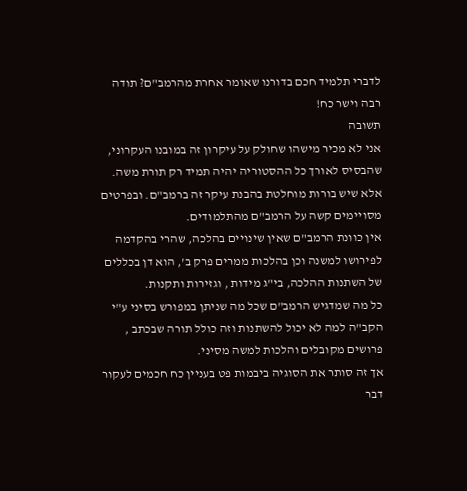לדברי תלמיד חכם בדורנו שאומר אחרת מהרמב"ם? תודה רבה וישר כח!
תשובה
אני לא מכיר מישהו שחולק על עיקרון זה במובנו העקרוני, שהבסיס לאורך כל ההסטוריה יהיה תמיד רק תורת משה. אלא שיש בורות מוחלטת בהבנת עיקר זה ברמב"ם. ובפרטים מסויימים קשה על הרמב"ם מהתלמודים.
אין כוונת הרמב"ם שאין שינויים בהלכה, שהרי בהקדמה לפירושו למשנה וכן בהלכות ממרים פרק ב', הוא דן בכללים של השתנות ההלכה, בי"ג מידות , וגזירות ותקנות.
כל מה שמדגיש הרמב"ם שכל מה שניתן במפורש בסיני ע"י הקב"ה למה לא יכול להשתנות וזה כולל תורה שבכתב , פרושים מקובלים והלכות למשה מסיני.
אך זה סותר את הסוגיה ביבמות פט בעניין כח חכמים לעקור דבר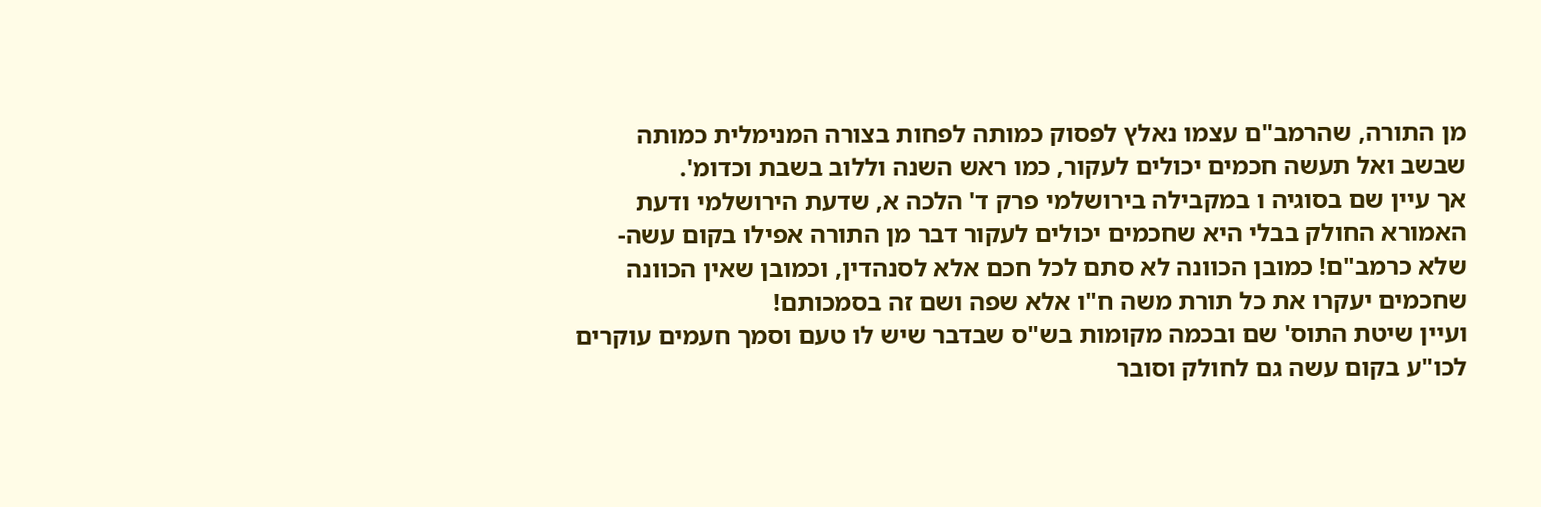מן התורה, שהרמב"ם עצמו נאלץ לפסוק כמותה לפחות בצורה המנימלית כמותה שבשב ואל תעשה חכמים יכולים לעקור, כמו ראש השנה וללוב בשבת וכדומ'.
אך עיין שם בסוגיה ו במקבילה בירושלמי פרק ד' הלכה א, שדעת הירושלמי ודעת האמורא החולק בבלי היא שחכמים יכולים לעקור דבר מן התורה אפילו בקום עשה-שלא כרמב"ם! כמובן הכוונה לא סתם לכל חכם אלא לסנהדין, וכמובן שאין הכוונה שחכמים יעקרו את כל תורת משה ח"ו אלא שפה ושם זה בסמכותם!
ועיין שיטת התוס' שם ובכמה מקומות בש"ס שבדבר שיש לו טעם וסמך חעמים עוקרים לכו"ע בקום עשה גם לחולק וסובר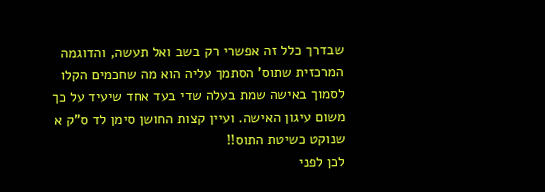שבדרך כלל זה אפשרי רק בשב ואל תעשה, והדוגמה המרכזית שתוס' הסתמך עליה הוא מה שחכמים הקלו לסמוך באישה שמת בעלה שדי בעד אחד שיעיד על כך משום עיגון האישה. ועיין קצות החושן סימן לד ס"ק א שנוקט כשיטת התוס!!
לכן לפני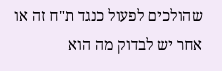שהולכים לפעול כנגד ת"ח זה או אחר יש לבדוק מה הוא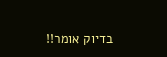בדיוק אומר!!